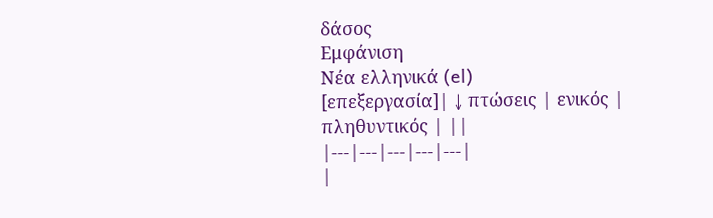δάσος
Εμφάνιση
Νέα ελληνικά (el)
[επεξεργασία]| ↓ πτώσεις | ενικός | πληθυντικός | ||
|---|---|---|---|---|
|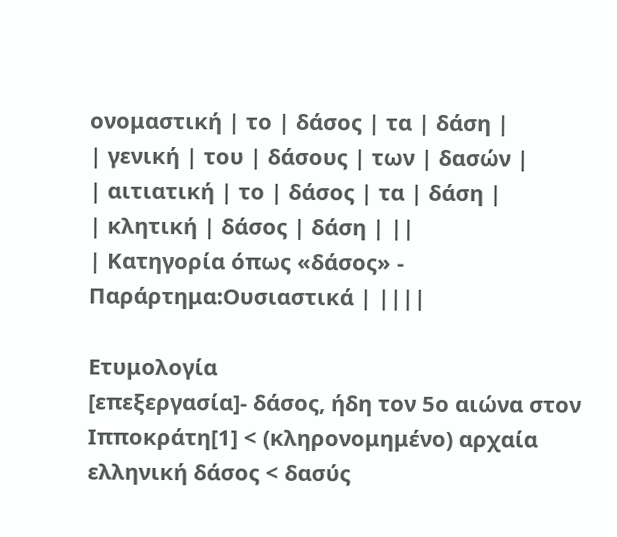ονομαστική | το | δάσος | τα | δάση |
| γενική | του | δάσους | των | δασών |
| αιτιατική | το | δάσος | τα | δάση |
| κλητική | δάσος | δάση | ||
| Κατηγορία όπως «δάσος» - Παράρτημα:Ουσιαστικά | ||||

Ετυμολογία
[επεξεργασία]- δάσος, ήδη τον 5ο αιώνα στον Ιπποκράτη[1] < (κληρονομημένο) αρχαία ελληνική δάσος < δασύς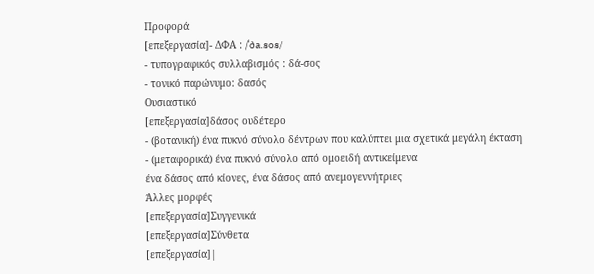Προφορά
[επεξεργασία]- ΔΦΑ : /ˈða.sos/
- τυπογραφικός συλλαβισμός : δά‐σος
- τονικό παρώνυμο: δασός
Ουσιαστικό
[επεξεργασία]δάσος ουδέτερο
- (βοτανική) ένα πυκνό σύνολο δέντρων που καλύπτει μια σχετικά μεγάλη έκταση
- (μεταφορικά) ένα πυκνό σύνολο από ομοειδή αντικείμενα
ένα δάσος από κίονες, ένα δάσος από ανεμογεννήτριες
Άλλες μορφές
[επεξεργασία]Συγγενικά
[επεξεργασία]Σύνθετα
[επεξεργασία]|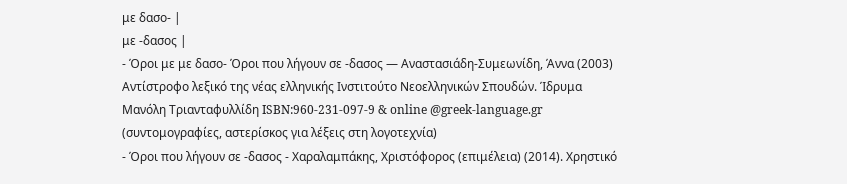με δασο- |
με -δασος |
- Όροι με με δασο- Όροι που λήγουν σε -δασος — Αναστασιάδη-Συμεωνίδη, Άννα (2003) Αντίστροφο λεξικό της νέας ελληνικής Ινστιτούτο Νεοελληνικών Σπουδών. Ίδρυμα Μανόλη Τριανταφυλλίδη ISBN:960-231-097-9 & online @greek-language.gr (συντομογραφίες, αστερίσκος για λέξεις στη λογοτεχνία)
- Όροι που λήγουν σε -δασος - Χαραλαμπάκης, Χριστόφορος (επιμέλεια) (2014). Χρηστικό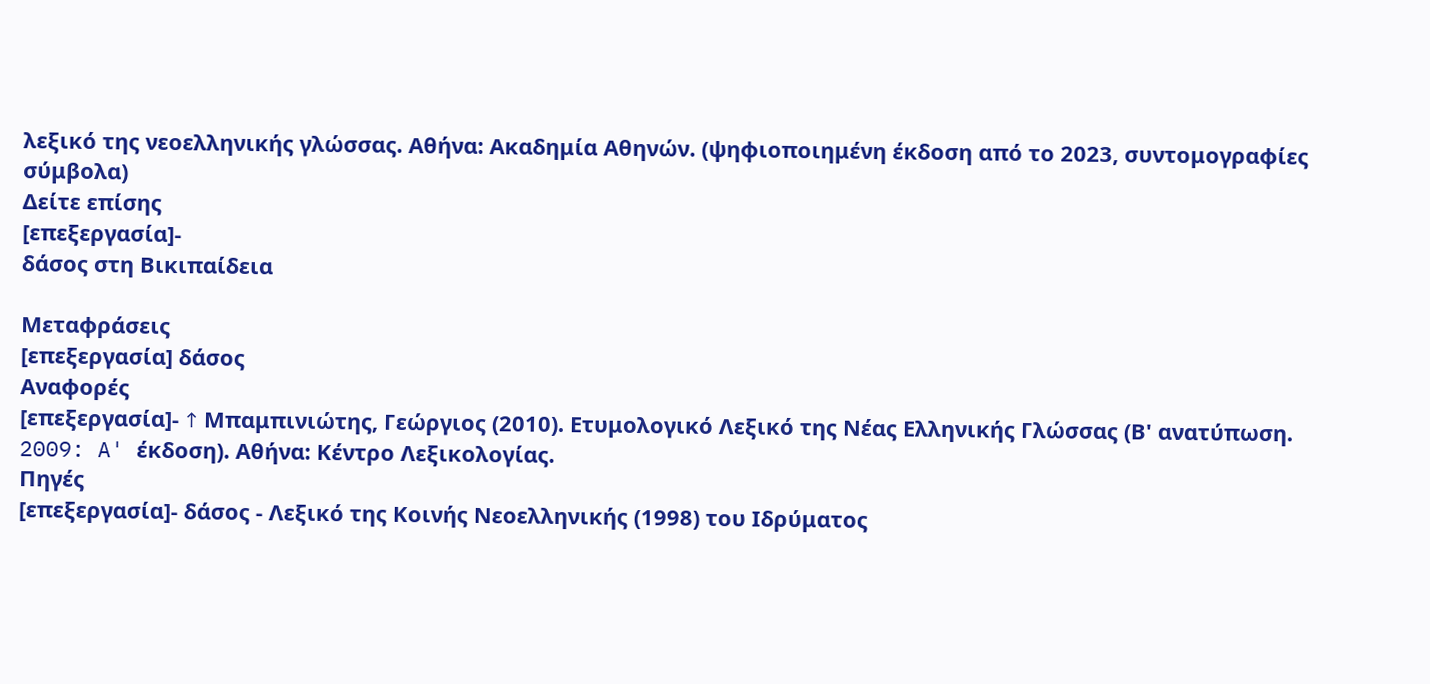λεξικό της νεοελληνικής γλώσσας. Αθήνα: Ακαδημία Αθηνών. (ψηφιοποιημένη έκδοση από το 2023, συντομογραφίες σύμβολα)
Δείτε επίσης
[επεξεργασία]-
δάσος στη Βικιπαίδεια

Μεταφράσεις
[επεξεργασία] δάσος
Αναφορές
[επεξεργασία]- ↑ Μπαμπινιώτης, Γεώργιος (2010). Ετυμολογικό Λεξικό της Νέας Ελληνικής Γλώσσας (Β' ανατύπωση. 2009: A' έκδοση). Αθήνα: Κέντρο Λεξικολογίας.
Πηγές
[επεξεργασία]- δάσος - Λεξικό της Κοινής Νεοελληνικής (1998) του Ιδρύματος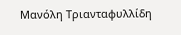Μανόλη Τριανταφυλλίδη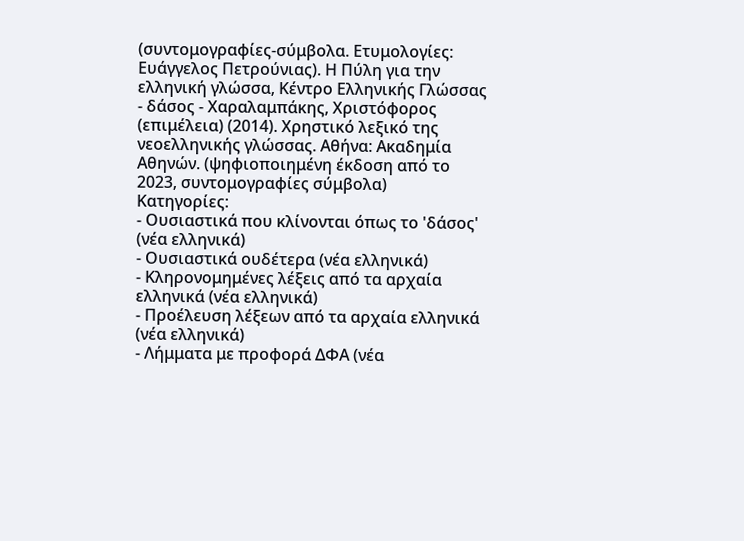(συντομογραφίες-σύμβολα. Ετυμολογίες: Ευάγγελος Πετρούνιας). Η Πύλη για την ελληνική γλώσσα, Κέντρο Ελληνικής Γλώσσας
- δάσος - Χαραλαμπάκης, Χριστόφορος (επιμέλεια) (2014). Χρηστικό λεξικό της νεοελληνικής γλώσσας. Αθήνα: Ακαδημία Αθηνών. (ψηφιοποιημένη έκδοση από το 2023, συντομογραφίες σύμβολα)
Κατηγορίες:
- Ουσιαστικά που κλίνονται όπως το 'δάσος' (νέα ελληνικά)
- Ουσιαστικά ουδέτερα (νέα ελληνικά)
- Κληρονομημένες λέξεις από τα αρχαία ελληνικά (νέα ελληνικά)
- Προέλευση λέξεων από τα αρχαία ελληνικά (νέα ελληνικά)
- Λήμματα με προφορά ΔΦΑ (νέα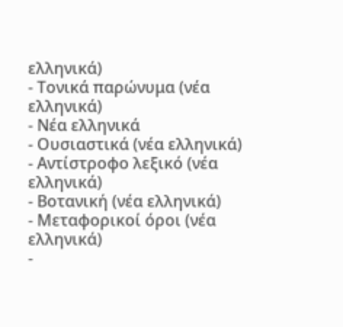ελληνικά)
- Τονικά παρώνυμα (νέα ελληνικά)
- Νέα ελληνικά
- Ουσιαστικά (νέα ελληνικά)
- Αντίστροφο λεξικό (νέα ελληνικά)
- Βοτανική (νέα ελληνικά)
- Μεταφορικοί όροι (νέα ελληνικά)
-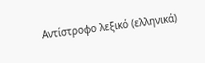Αντίστροφο λεξικό (ελληνικά)